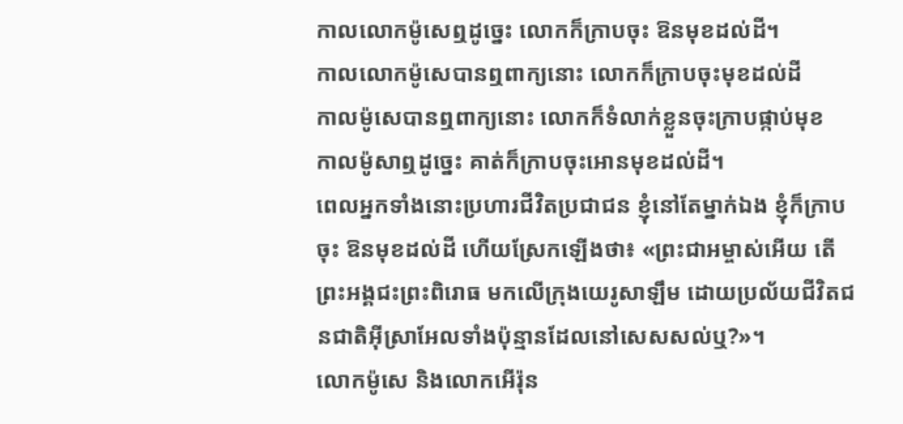កាលលោកម៉ូសេឮដូច្នេះ លោកក៏ក្រាបចុះ ឱនមុខដល់ដី។
កាលលោកម៉ូសេបានឮពាក្យនោះ លោកក៏ក្រាបចុះមុខដល់ដី
កាលម៉ូសេបានឮពាក្យនោះ លោកក៏ទំលាក់ខ្លួនចុះក្រាបផ្កាប់មុខ
កាលម៉ូសាឮដូច្នេះ គាត់ក៏ក្រាបចុះអោនមុខដល់ដី។
ពេលអ្នកទាំងនោះប្រហារជីវិតប្រជាជន ខ្ញុំនៅតែម្នាក់ឯង ខ្ញុំក៏ក្រាបចុះ ឱនមុខដល់ដី ហើយស្រែកឡើងថា៖ «ព្រះជាអម្ចាស់អើយ តើព្រះអង្គជះព្រះពិរោធ មកលើក្រុងយេរូសាឡឹម ដោយប្រល័យជីវិតជនជាតិអ៊ីស្រាអែលទាំងប៉ុន្មានដែលនៅសេសសល់ឬ?»។
លោកម៉ូសេ និងលោកអើរ៉ុន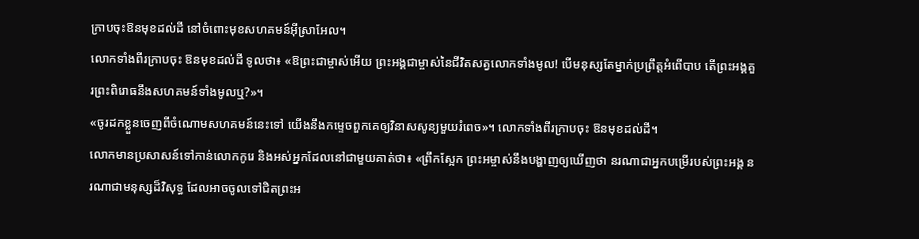ក្រាបចុះឱនមុខដល់ដី នៅចំពោះមុខសហគមន៍អ៊ីស្រាអែល។
លោកទាំងពីរក្រាបចុះ ឱនមុខដល់ដី ទូលថា៖ «ឱព្រះជាម្ចាស់អើយ ព្រះអង្គជាម្ចាស់នៃជីវិតសត្វលោកទាំងមូល! បើមនុស្សតែម្នាក់ប្រព្រឹត្តអំពើបាប តើព្រះអង្គគួរព្រះពិរោធនឹងសហគមន៍ទាំងមូលឬ?»។
«ចូរដកខ្លួនចេញពីចំណោមសហគមន៍នេះទៅ យើងនឹងកម្ទេចពួកគេឲ្យវិនាសសូន្យមួយរំពេច»។ លោកទាំងពីរក្រាបចុះ ឱនមុខដល់ដី។
លោកមានប្រសាសន៍ទៅកាន់លោកកូរេ និងអស់អ្នកដែលនៅជាមួយគាត់ថា៖ «ព្រឹកស្អែក ព្រះអម្ចាស់នឹងបង្ហាញឲ្យឃើញថា នរណាជាអ្នកបម្រើរបស់ព្រះអង្គ នរណាជាមនុស្សដ៏វិសុទ្ធ ដែលអាចចូលទៅជិតព្រះអ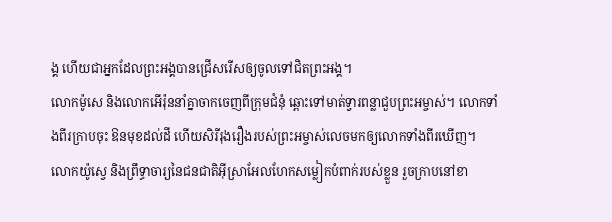ង្គ ហើយជាអ្នកដែលព្រះអង្គបានជ្រើសរើសឲ្យចូលទៅជិតព្រះអង្គ។
លោកម៉ូសេ និងលោកអើរ៉ុននាំគ្នាចាកចេញពីក្រុមជំនុំ ឆ្ពោះទៅមាត់ទ្វារពន្លាជួបព្រះអម្ចាស់។ លោកទាំងពីរក្រាបចុះ ឱនមុខដល់ដី ហើយសិរីរុងរឿងរបស់ព្រះអម្ចាស់លេចមកឲ្យលោកទាំងពីរឃើញ។
លោកយ៉ូស្វេ និងព្រឹទ្ធាចារ្យនៃជនជាតិអ៊ីស្រាអែលហែកសម្លៀកបំពាក់របស់ខ្លួន រួចក្រាបនៅខា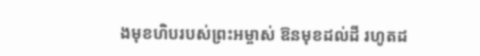ងមុខហិបរបស់ព្រះអម្ចាស់ ឱនមុខដល់ដី រហូតដ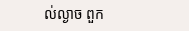ល់ល្ងាច ពួក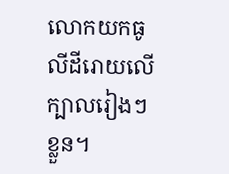លោកយកធូលីដីរោយលើក្បាលរៀងៗខ្លួន។